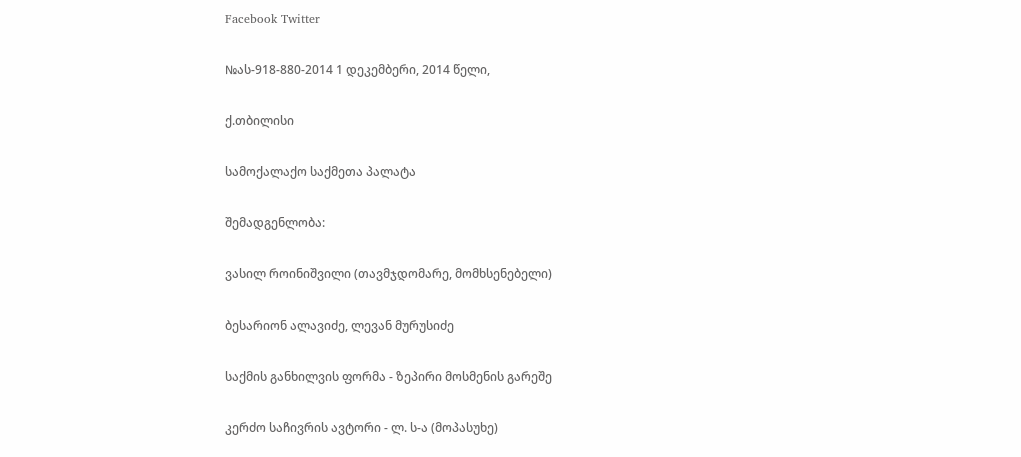Facebook Twitter

№ას-918-880-2014 1 დეკემბერი, 2014 წელი,

ქ.თბილისი

სამოქალაქო საქმეთა პალატა

შემადგენლობა:

ვასილ როინიშვილი (თავმჯდომარე, მომხსენებელი)

ბესარიონ ალავიძე, ლევან მურუსიძე

საქმის განხილვის ფორმა - ზეპირი მოსმენის გარეშე

კერძო საჩივრის ავტორი - ლ. ს-ა (მოპასუხე)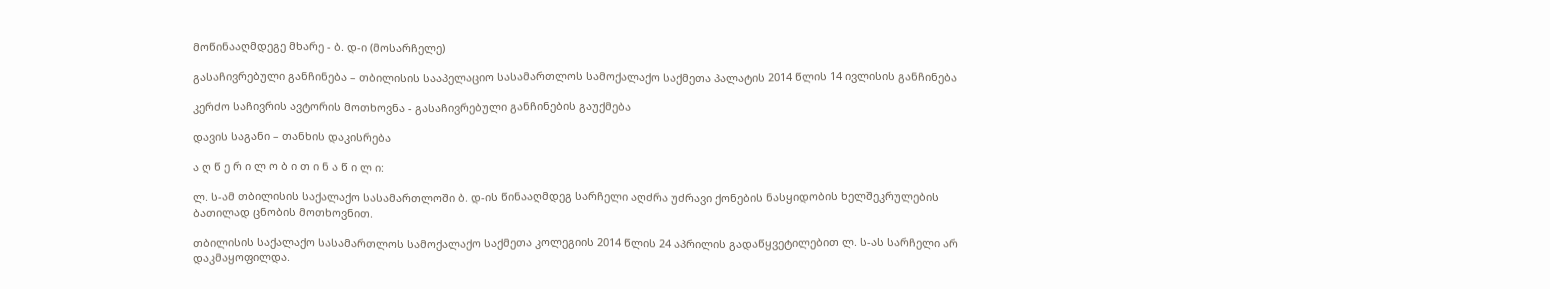მოწინააღმდეგე მხარე - ბ. დ-ი (მოსარჩელე)

გასაჩივრებული განჩინება – თბილისის სააპელაციო სასამართლოს სამოქალაქო საქმეთა პალატის 2014 წლის 14 ივლისის განჩინება

კერძო საჩივრის ავტორის მოთხოვნა - გასაჩივრებული განჩინების გაუქმება

დავის საგანი – თანხის დაკისრება

ა ღ წ ე რ ი ლ ო ბ ი თ ი ნ ა წ ი ლ ი:

ლ. ს-ამ თბილისის საქალაქო სასამართლოში ბ. დ-ის წინააღმდეგ სარჩელი აღძრა უძრავი ქონების ნასყიდობის ხელშეკრულების ბათილად ცნობის მოთხოვნით.

თბილისის საქალაქო სასამართლოს სამოქალაქო საქმეთა კოლეგიის 2014 წლის 24 აპრილის გადაწყვეტილებით ლ. ს-ას სარჩელი არ დაკმაყოფილდა.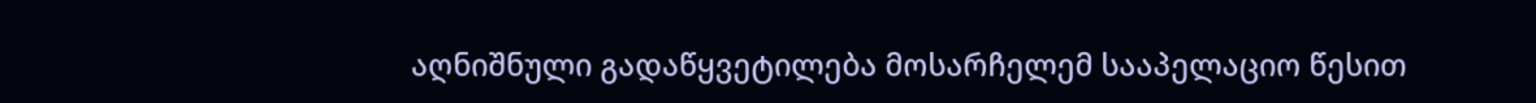აღნიშნული გადაწყვეტილება მოსარჩელემ სააპელაციო წესით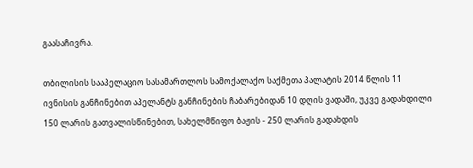გაასაჩივრა.

თბილისის სააპელაციო სასამართლოს სამოქალაქო საქმეთა პალატის 2014 წლის 11 ივნისის განჩინებით აპელანტს განჩინების ჩაბარებიდან 10 დღის ვადაში, უკვე გადახდილი 150 ლარის გათვალისწინებით, სახელმწიფო ბაჟის - 250 ლარის გადახდის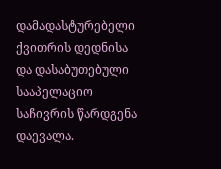დამადასტურებელი ქვითრის დედნისა და დასაბუთებული სააპელაციო საჩივრის წარდგენა დაევალა.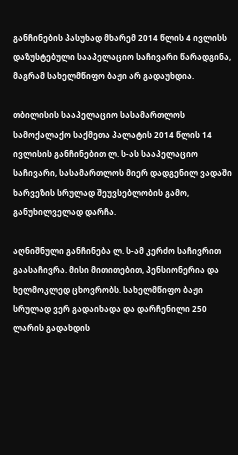განჩინების პასუხად მხარემ 2014 წლის 4 ივლისს დაზუსტებული სააპელაციო საჩივარი წარადგინა, მაგრამ სახელმწიფო ბაჟი არ გადაუხდია.

თბილისის სააპელაციო სასამართლოს სამოქალაქო საქმეთა პალატის 2014 წლის 14 ივლისის განჩინებით ლ. ს-ას სააპელაციო საჩივარი, სასამართლოს მიერ დადგენილ ვადაში ხარვეზის სრულად შეუვსებლობის გამო, განუხილველად დარჩა.

აღნიშნული განჩინება ლ. ს-ამ კერძო საჩივრით გაასაჩივრა. მისი მითითებით, პენსიონერია და ხელმოკლედ ცხოვრობს. სახელმწიფო ბაჟი სრულად ვერ გადაიხადა და დარჩენილი 250 ლარის გადახდის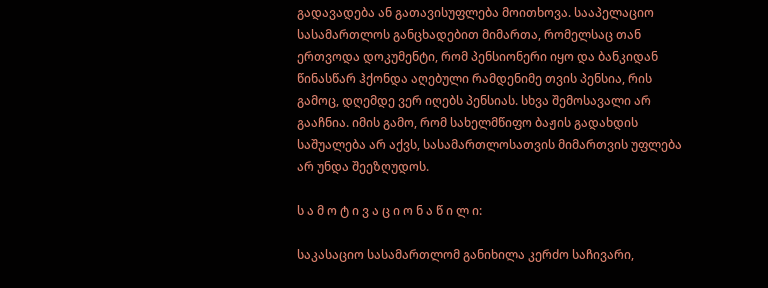გადავადება ან გათავისუფლება მოითხოვა. სააპელაციო სასამართლოს განცხადებით მიმართა, რომელსაც თან ერთვოდა დოკუმენტი, რომ პენსიონერი იყო და ბანკიდან წინასწარ ჰქონდა აღებული რამდენიმე თვის პენსია, რის გამოც, დღემდე ვერ იღებს პენსიას. სხვა შემოსავალი არ გააჩნია. იმის გამო, რომ სახელმწიფო ბაჟის გადახდის საშუალება არ აქვს, სასამართლოსათვის მიმართვის უფლება არ უნდა შეეზღუდოს.

ს ა მ ო ტ ი ვ ა ც ი ო ნ ა წ ი ლ ი:

საკასაციო სასამართლომ განიხილა კერძო საჩივარი,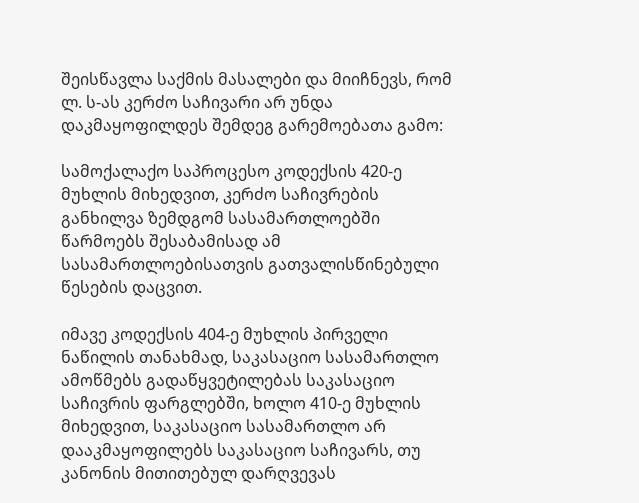შეისწავლა საქმის მასალები და მიიჩნევს, რომ ლ. ს-ას კერძო საჩივარი არ უნდა დაკმაყოფილდეს შემდეგ გარემოებათა გამო:

სამოქალაქო საპროცესო კოდექსის 420-ე მუხლის მიხედვით, კერძო საჩივრების განხილვა ზემდგომ სასამართლოებში წარმოებს შესაბამისად ამ სასამართლოებისათვის გათვალისწინებული წესების დაცვით.

იმავე კოდექსის 404-ე მუხლის პირველი ნაწილის თანახმად, საკასაციო სასამართლო ამოწმებს გადაწყვეტილებას საკასაციო საჩივრის ფარგლებში, ხოლო 410-ე მუხლის მიხედვით, საკასაციო სასამართლო არ დააკმაყოფილებს საკასაციო საჩივარს, თუ კანონის მითითებულ დარღვევას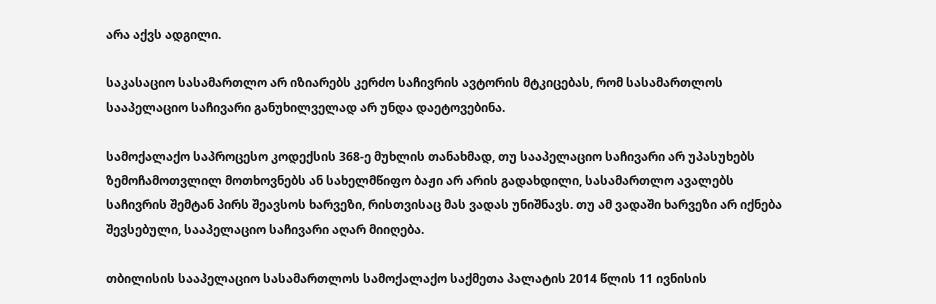არა აქვს ადგილი.

საკასაციო სასამართლო არ იზიარებს კერძო საჩივრის ავტორის მტკიცებას, რომ სასამართლოს სააპელაციო საჩივარი განუხილველად არ უნდა დაეტოვებინა.

სამოქალაქო საპროცესო კოდექსის 368-ე მუხლის თანახმად, თუ სააპელაციო საჩივარი არ უპასუხებს ზემოჩამოთვლილ მოთხოვნებს ან სახელმწიფო ბაჟი არ არის გადახდილი, სასამართლო ავალებს საჩივრის შემტან პირს შეავსოს ხარვეზი, რისთვისაც მას ვადას უნიშნავს. თუ ამ ვადაში ხარვეზი არ იქნება შევსებული, სააპელაციო საჩივარი აღარ მიიღება.

თბილისის სააპელაციო სასამართლოს სამოქალაქო საქმეთა პალატის 2014 წლის 11 ივნისის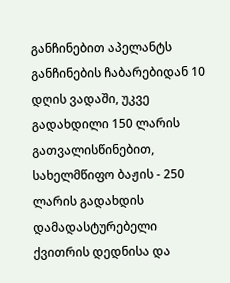განჩინებით აპელანტს განჩინების ჩაბარებიდან 10 დღის ვადაში, უკვე გადახდილი 150 ლარის გათვალისწინებით, სახელმწიფო ბაჟის - 250 ლარის გადახდის დამადასტურებელი ქვითრის დედნისა და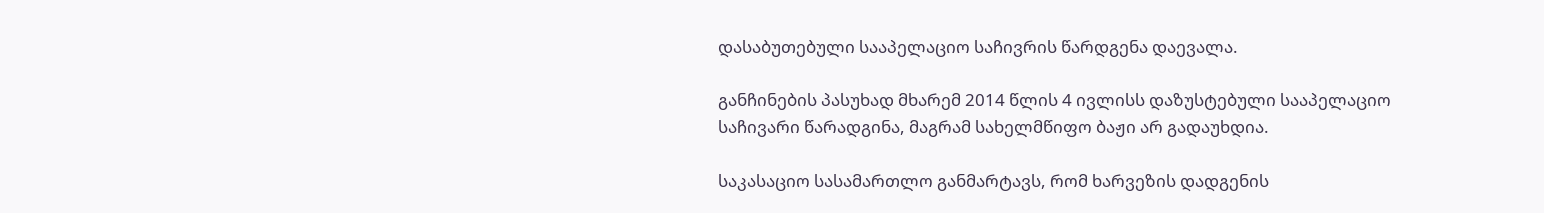დასაბუთებული სააპელაციო საჩივრის წარდგენა დაევალა.

განჩინების პასუხად მხარემ 2014 წლის 4 ივლისს დაზუსტებული სააპელაციო საჩივარი წარადგინა, მაგრამ სახელმწიფო ბაჟი არ გადაუხდია.

საკასაციო სასამართლო განმარტავს, რომ ხარვეზის დადგენის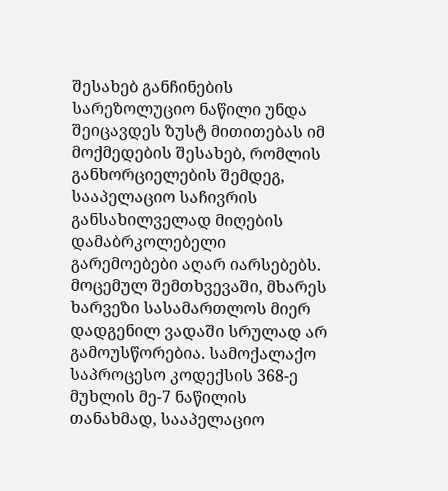შესახებ განჩინების სარეზოლუციო ნაწილი უნდა შეიცავდეს ზუსტ მითითებას იმ მოქმედების შესახებ, რომლის განხორციელების შემდეგ, სააპელაციო საჩივრის განსახილველად მიღების დამაბრკოლებელი გარემოებები აღარ იარსებებს. მოცემულ შემთხვევაში, მხარეს ხარვეზი სასამართლოს მიერ დადგენილ ვადაში სრულად არ გამოუსწორებია. სამოქალაქო საპროცესო კოდექსის 368-ე მუხლის მე-7 ნაწილის თანახმად, სააპელაციო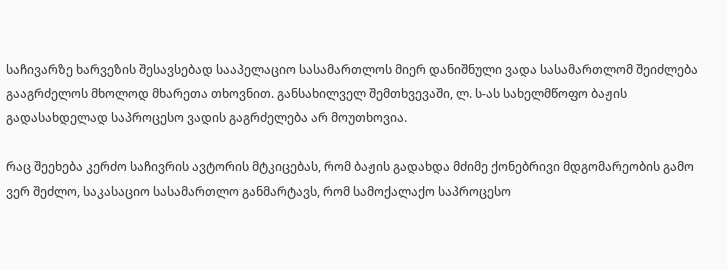საჩივარზე ხარვეზის შესავსებად სააპელაციო სასამართლოს მიერ დანიშნული ვადა სასამართლომ შეიძლება გააგრძელოს მხოლოდ მხარეთა თხოვნით. განსახილველ შემთხვევაში, ლ. ს-ას სახელმწოფო ბაჟის გადასახდელად საპროცესო ვადის გაგრძელება არ მოუთხოვია.

რაც შეეხება კერძო საჩივრის ავტორის მტკიცებას, რომ ბაჟის გადახდა მძიმე ქონებრივი მდგომარეობის გამო ვერ შეძლო, საკასაციო სასამართლო განმარტავს, რომ სამოქალაქო საპროცესო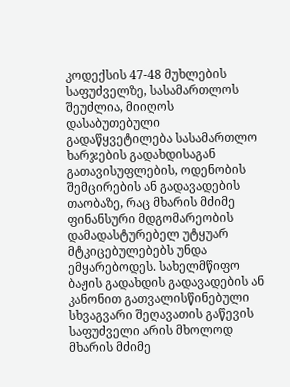კოდექსის 47-48 მუხლების საფუძველზე, სასამართლოს შეუძლია, მიიღოს დასაბუთებული გადაწყვეტილება სასამართლო ხარჯების გადახდისაგან გათავისუფლების, ოდენობის შემცირების ან გადავადების თაობაზე, რაც მხარის მძიმე ფინანსური მდგომარეობის დამადასტურებელ უტყუარ მტკიცებულებებს უნდა ემყარებოდეს. სახელმწიფო ბაჟის გადახდის გადავადების ან კანონით გათვალისწინებული სხვაგვარი შეღავათის გაწევის საფუძველი არის მხოლოდ მხარის მძიმე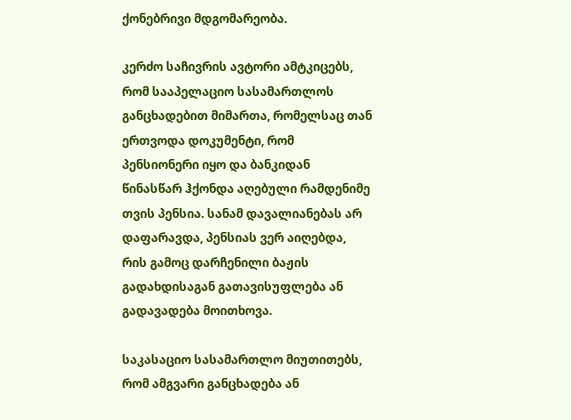ქონებრივი მდგომარეობა.

კერძო საჩივრის ავტორი ამტკიცებს, რომ სააპელაციო სასამართლოს განცხადებით მიმართა, რომელსაც თან ერთვოდა დოკუმენტი, რომ პენსიონერი იყო და ბანკიდან წინასწარ ჰქონდა აღებული რამდენიმე თვის პენსია. სანამ დავალიანებას არ დაფარავდა, პენსიას ვერ აიღებდა, რის გამოც დარჩენილი ბაჟის გადახდისაგან გათავისუფლება ან გადავადება მოითხოვა.

საკასაციო სასამართლო მიუთითებს, რომ ამგვარი განცხადება ან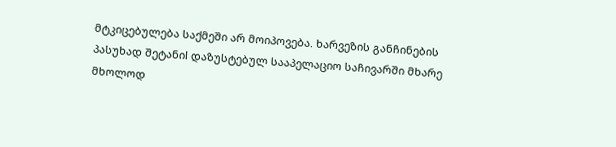მტკიცებულება საქმეში არ მოიპოვება. ხარვეზის განჩინების პასუხად შეტანიl დაზუსტებულ სააპელაციო საჩივარში მხარე მხოლოდ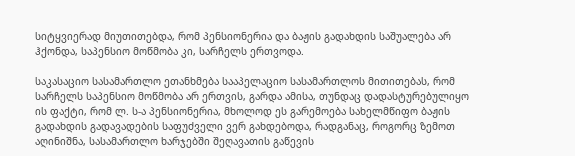სიტყვიერად მიუთითებდა, რომ პენსიონერია და ბაჟის გადახდის საშუალება არ ჰქონდა, საპენსიო მოწმობა კი, სარჩელს ერთვოდა.

საკასაციო სასამართლო ეთანხმება სააპელაციო სასამართლოს მითითებას, რომ სარჩელს საპენსიო მოწმობა არ ერთვის, გარდა ამისა, თუნდაც დადასტურებულიყო ის ფაქტი, რომ ლ. ს-ა პენსიონერია, მხოლოდ ეს გარემოება სახელმწიფო ბაჟის გადახდის გადავადების საფუძველი ვერ გახდებოდა, რადგანაც, როგორც ზემოთ აღინიშნა, სასამართლო ხარჯებში შეღავათის გაწევის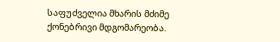საფუძველია მხარის მძიმე ქონებრივი მდგომარეობა.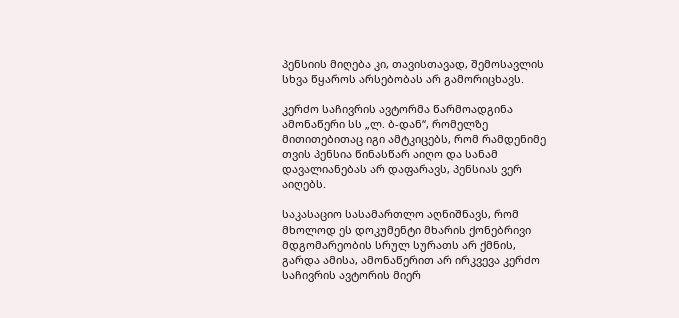პენსიის მიღება კი, თავისთავად, შემოსავლის სხვა წყაროს არსებობას არ გამორიცხავს.

კერძო საჩივრის ავტორმა წარმოადგინა ამონაწერი სს „ლ. ბ-დან“, რომელზე მითითებითაც იგი ამტკიცებს, რომ რამდენიმე თვის პენსია წინასწარ აიღო და სანამ დავალიანებას არ დაფარავს, პენსიას ვერ აიღებს.

საკასაციო სასამართლო აღნიშნავს, რომ მხოლოდ ეს დოკუმენტი მხარის ქონებრივი მდგომარეობის სრულ სურათს არ ქმნის, გარდა ამისა, ამონაწერით არ ირკვევა კერძო საჩივრის ავტორის მიერ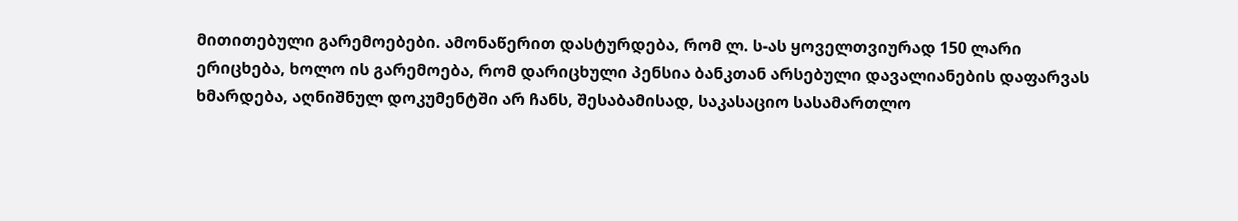მითითებული გარემოებები. ამონაწერით დასტურდება, რომ ლ. ს-ას ყოველთვიურად 150 ლარი ერიცხება, ხოლო ის გარემოება, რომ დარიცხული პენსია ბანკთან არსებული დავალიანების დაფარვას ხმარდება, აღნიშნულ დოკუმენტში არ ჩანს, შესაბამისად, საკასაციო სასამართლო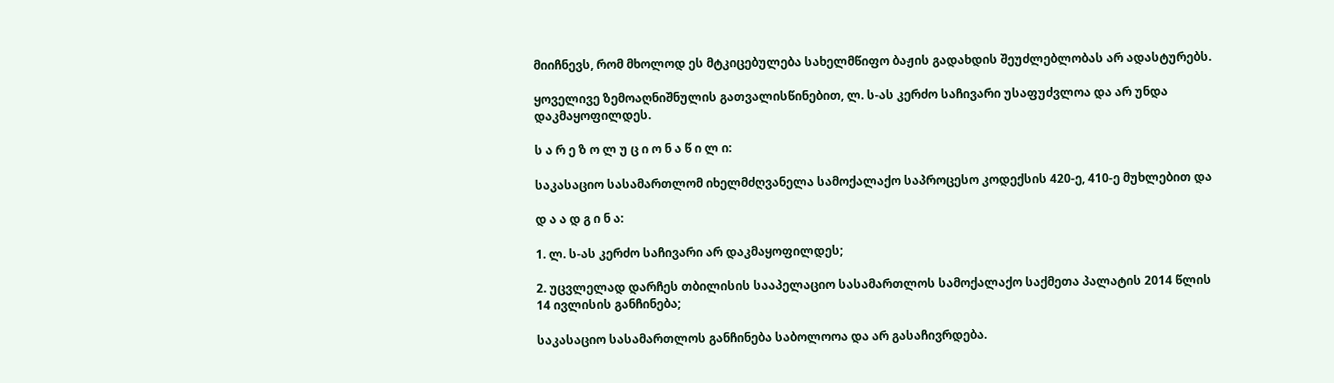მიიჩნევს, რომ მხოლოდ ეს მტკიცებულება სახელმწიფო ბაჟის გადახდის შეუძლებლობას არ ადასტურებს.

ყოველივე ზემოაღნიშნულის გათვალისწინებით, ლ. ს-ას კერძო საჩივარი უსაფუძვლოა და არ უნდა დაკმაყოფილდეს.

ს ა რ ე ზ ო ლ უ ც ი ო ნ ა წ ი ლ ი:

საკასაციო სასამართლომ იხელმძღვანელა სამოქალაქო საპროცესო კოდექსის 420-ე, 410-ე მუხლებით და

დ ა ა დ გ ი ნ ა:

1. ლ. ს-ას კერძო საჩივარი არ დაკმაყოფილდეს;

2. უცვლელად დარჩეს თბილისის სააპელაციო სასამართლოს სამოქალაქო საქმეთა პალატის 2014 წლის 14 ივლისის განჩინება;

საკასაციო სასამართლოს განჩინება საბოლოოა და არ გასაჩივრდება.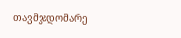თავმჯდომარე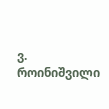ვ. როინიშვილი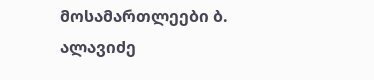მოსამართლეები ბ. ალავიძე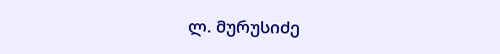ლ. მურუსიძე